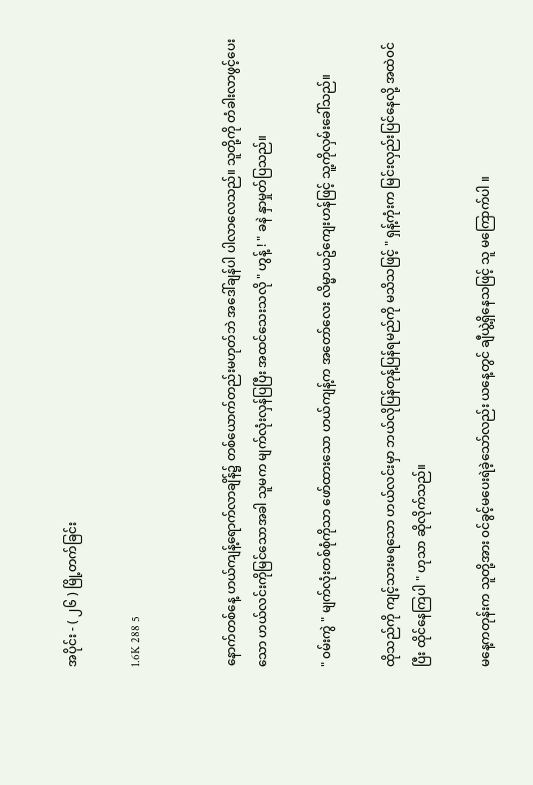အပိုင်း - ( ၂၆ ) မြို့တက်ခြင်း

1.6K 288 5


နောက်တစ်နေ့ ဟယ်ကျန့်ရောက်လာချိန်၌ တစ်ယောက်တည်းမဟုတ်ဘဲ အဒေါ်ချန်ပါ ပါလာလေသည်။ သူတို့ကို တံခါးလာဖွင့်ပေးသော ဟယ်လင်းကိုမြင်သောအခါ သူမက မျက်လုံးလှန်ပြပြီး အထင်သေးသလို " ဟွန့် ! " ခနဲ နှာမှုတ်ပြသည်။

" ၀မ်းကွဲ " မျက်လုံးတစ်စုံကိုသာ ဖော်ထားသော ဟယ်ကျန့်က အတော်လေး လိမ္မာယဥ်ကျေးဟန်ဖြင့် သူ့ကိုလှမ်းခေါ်သည်။

ထိုသည်ကို ကျင့်သားမရသော ဟယ်လင်းမှာ ဘယ်လိုပြန်တုန့်ပြန်ရမည်ကို မသိသဖြင့် " ရှန့်ကုံးက မြင်းလှည်းပြင်နေလို့ အထဲ၀င်ပြီး ထိုင်နေကြပါ " ဟုသာ ဆိုလိုက်သည်။

မနေ့ကတုန်းက သူတို့အား ၀င်ခွင့်မပေးရဲခဲ့သော်လည်း ယနေ့တွင် ချီယွဲ့ရှိနေသဖြင့် သူ မကြောက်ပါ ။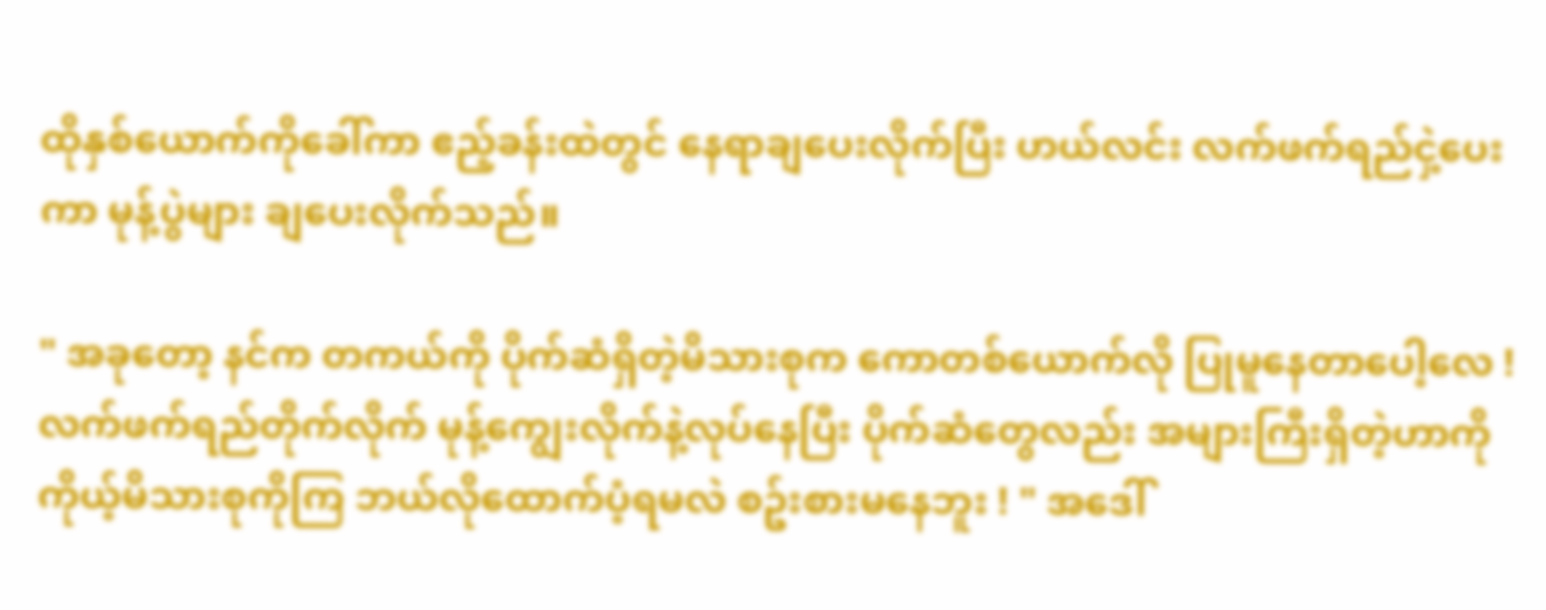ထိုနှစ်ယောက်ကိုခေါ်ကာ ဧည့်ခန်းထဲတွင် နေရာချပေးလိုက်ပြီး ဟယ်လင်း လက်ဖက်ရည်ငှဲ့ပေးကာ မုန့်ပွဲများ ချပေးလိုက်သည်။

" အခုတော့ နင်က တကယ်ကို ပိုက်ဆံရှိတဲ့မိသားစုက ကောတစ်ယောက်လို ပြုမူနေတာပေါ့လေ ! လက်ဖက်ရည်တိုက်လိုက် မုန့်ကျွေးလိုက်နဲ့လုပ်နေပြီး ပိုက်ဆံတွေလည်း အများကြီးရှိတဲ့ဟာကို ကိုယ့်မိသားစုကိုကြ ဘယ်လိုထောက်ပံ့ရမလဲ စဥ်းစားမနေဘူး ! " အဒေါ်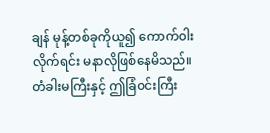ချန် မုန့်တစ်ခုကိုယူ၍ ကောက်၀ါးလိုက်ရင်း မနာလိုဖြစ်နေမိသည်။ တံခါးမကြီးနှင့် ဤခြံ၀င်းကြီး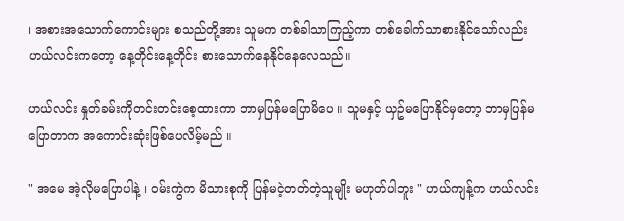၊ အစားအသောက်ကောင်းများ စသည်တို့အား သူမက တစ်ခါသာကြည့်ကာ တစ်ခေါက်သာစားနိုင်သော်လည်း ဟယ်လင်းကတော့ နေ့တိုင်းနေ့တိုင်း စားသောက်နေနိုင်နေလေသည်။

ဟယ်လင်း နှုတ်ခမ်းကိုတင်းတင်းစေ့ထားကာ ဘာမှပြန်မပြောမိပေ ။ သူမနှင့် ယှဥ်မပြောနိုင်မှတော့ ဘာမှပြန်မပြောတာက အကောင်းဆုံးဖြစ်ပေလိမ့်မည် ။

" အမေ အဲ့လိုမပြောပါနဲ့ ၊ ၀မ်းကွဲက မိသားစုကို ပြန်မငဲ့တတ်တဲ့သူမျိုး မဟုတ်ပါဘူး " ဟယ်ကျန့်က ဟယ်လင်း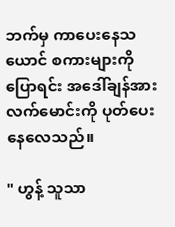ဘက်မှ ကာပေးနေသယောင် စကားများကိုပြောရင်း အဒေါ်ချန်အား လက်မောင်းကို ပုတ်ပေးနေလေသည်။

" ဟွန့် သူသာ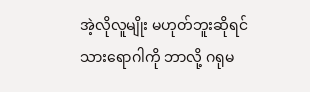အဲ့လိုလူမျိုး မဟုတ်ဘူးဆိုရင် သားရောဂါကို ဘာလို့ ဂရုမ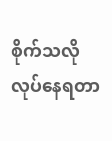စိုက်သလို လုပ်နေရတာ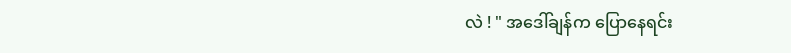လဲ ! " အဒေါ်ချန်က ပြောနေရင်း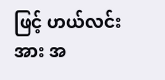ဖြင့် ဟယ်လင်းအား အ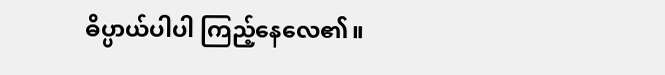ဓိပ္ပာယ်ပါပါ ကြည့်နေလေ၏။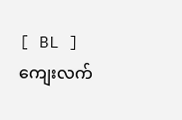[ BL ] ကျေးလက်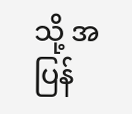သို့ အပြန်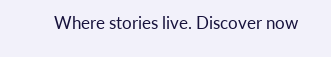Where stories live. Discover now